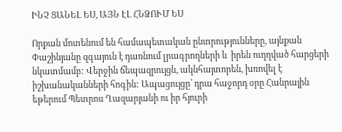ԻՆՉ ՑԱՆԵԼ ԵՍ, ԱՅՆ ԷԼ ՀՆՁՈՒՄ ԵՍ

Որքան մոտենում են համապետական ընտրությունները, այնքան Փաշինյանը զգայուն է դառնում լրագրողների և  իրեն ուղղված հարցերի նկատմամբ: Վերջին ճեպազրույցն, ակնհայտորեն, խռովել է իշխանականների հոգին: Ապացույցը՝ դրա հաջորդ օրը Հանրային եթերում Պետրոս Ղազարյանի ու իր հյուրի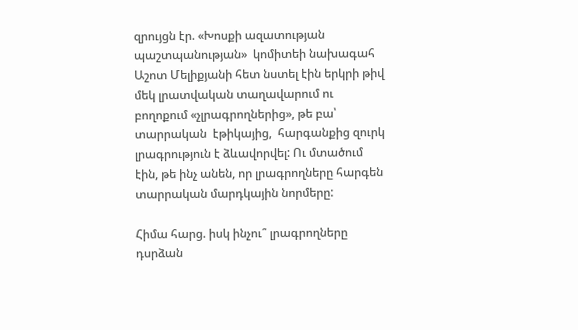զրույցն էր. «Խոսքի ազատության պաշտպանության»  կոմիտեի նախագահ Աշոտ Մելիքյանի հետ նստել էին երկրի թիվ մեկ լրատվական տաղավարում ու բողոքում «չլրագրողներից», թե բա՝ տարրական  էթիկայից,  հարգանքից զուրկ լրագրություն է ձևավորվել: Ու մտածում էին, թե ինչ անեն, որ լրագրողները հարգեն տարրական մարդկային նորմերը:

Հիմա հարց. իսկ ինչու՞ լրագրողները դսրձան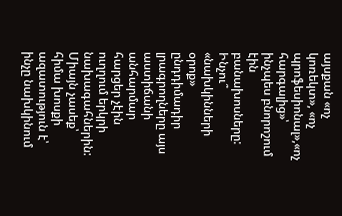այսքան «ոչ կոռեկտ», «ոչ պրոֆեսիոնալ»,«ոչ հարգալից»՝ ինչպես բնորոշում էին բանախոսները: Ինչու՞ «նախկինների օրոք» ընդդիմադիր լրագրողները այս աստիճանի անհարմար հարցեր չէին ուղղում երկրի նախագահներին: Միայն չասեք՝ հիմա խոսքի ազատություն է՝ ինչը նախկինում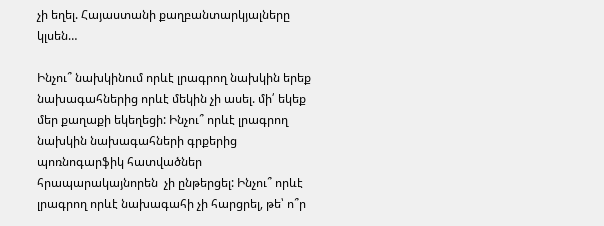չի եղել. Հայաստանի քաղբանտարկյալները կլսեն…

Ինչու՞ նախկինում որևէ լրագրող նախկին երեք նախագահներից որևէ մեկին չի ասել. մի՛ եկեք մեր քաղաքի եկեղեցի: Ինչու՞ որևէ լրագրող նախկին նախագահների գրքերից պոռնոգարֆիկ հատվածներ հրապարակայնորեն  չի ընթերցել: Ինչու՞ որևէ  լրագրող որևէ նախագահի չի հարցրել, թե՝ ո՞ր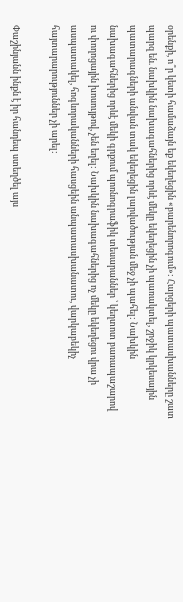օրենքի, ո՞ր կետի համաձայն եք եկեղեցին «բարենորոգում»: Հարցերի պատասխանները շատ պարզ են. նախկին նախագահներից որևէ մեկը եկեղեցին չի պառակտել, շրջիկ կրկեսային պատարագների անվան տակ եկեղեցին լարվածության մեջ չի պահել: Նախկին նախագահներից որևէ մեկի գրքում պոռնոգրաֆիկ տեսարաններ ՝ կեղտոտ բառապաշարով ու փողոցային խոսույթով, չեն եղել: Նախկին նախագահներից ոչ մեկը եկեղեցու վրա չի ասպատակել, հոգևորականների հասցեին անպատասխանատու, վարկաբեկիչ հայտարարություններ չի արել:

Փաշինյանն ինքն է իր հանդեպ ստեղծել այս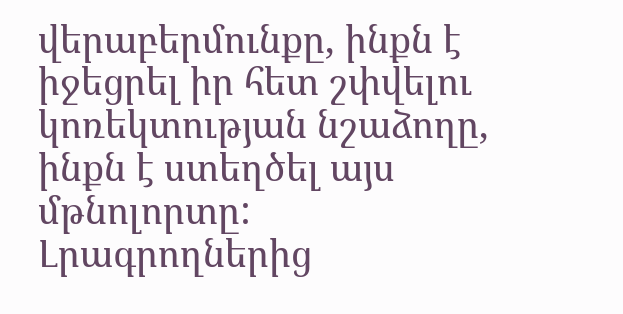վերաբերմունքը, ինքն է իջեցրել իր հետ շփվելու կոռեկտության նշաձողը, ինքն է ստեղծել այս մթնոլորտը: Լրագրողներից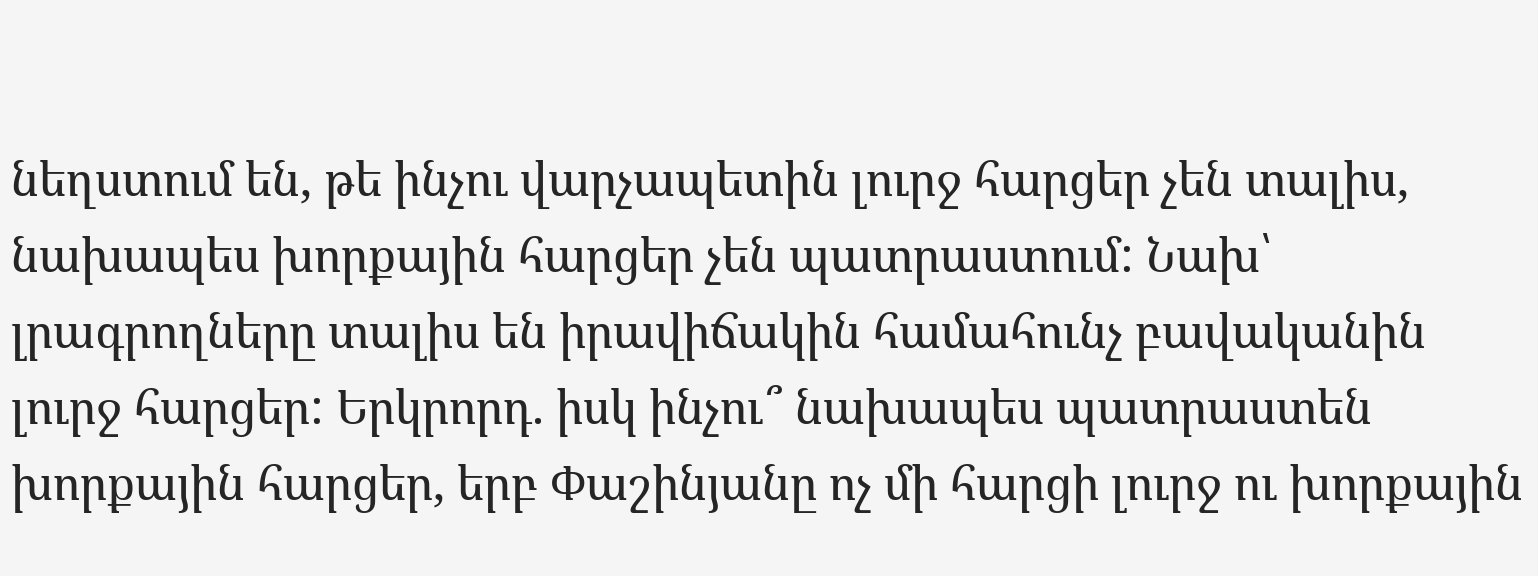նեղստում են, թե ինչու վարչապետին լուրջ հարցեր չեն տալիս, նախապես խորքային հարցեր չեն պատրաստում: Նախ՝ լրագրողները տալիս են իրավիճակին համահունչ բավականին լուրջ հարցեր: Երկրորդ. իսկ ինչու՞ նախապես պատրաստեն խորքային հարցեր, երբ Փաշինյանը ոչ մի հարցի լուրջ ու խորքային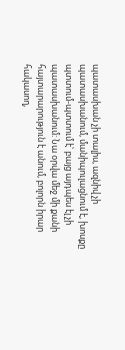պատասխան չի տալիս, ազնիվ չի պատասխանում, մանիպուլացնում է, խոսքը պտտում-պտտում է՝ բայց այդպես էլ չի պատասխանում: Նա օրվա մեջ մի քանի հայտարարություն է անում, բոլորն իրար հակասող,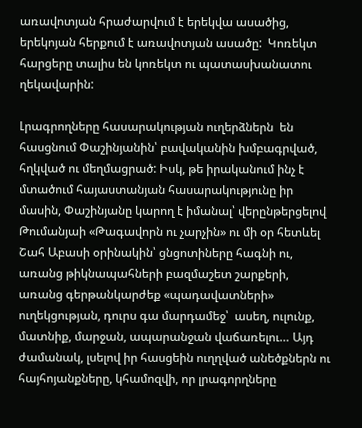առավոտյան հրաժարվում է երեկվա ասածից,  երեկոյան հերքում է առավոտյան ասածը:  Կոռեկտ հարցերը տալիս են կոռեկտ ու պատասխանատու ղեկավարին:

Լրագրողները հասարակության ուղերձներն  են հասցնում Փաշինյանին՝ բավականին խմբագրված, հղկված ու մեղմացրած: Իսկ, թե իրականում ինչ է մտածում հայաստանյան հասարակությունը իր մասին, Փաշինյանը կարող է իմանալ՝ վերընթերցելով Թումանյաի «Թագավորն ու չարչին» ու մի օր հետևել Շահ Աբասի օրինակին՝ ցնցոտիները հագնի ու, առանց թիկնապահների բազմաշետ շարքերի, առանց գերթանկարժեք «պադավատների» ուղեկցության, դուրս գա մարդամեջ՝  ասեղ, ուլունք, մատնիք, մարջան, ապարանջան վաճառելու… Այդ ժամանակ, լսելով իր հասցեին ուղղված անեծքներն ու հայհոյանքները, կհամոզվի, որ լրագորղները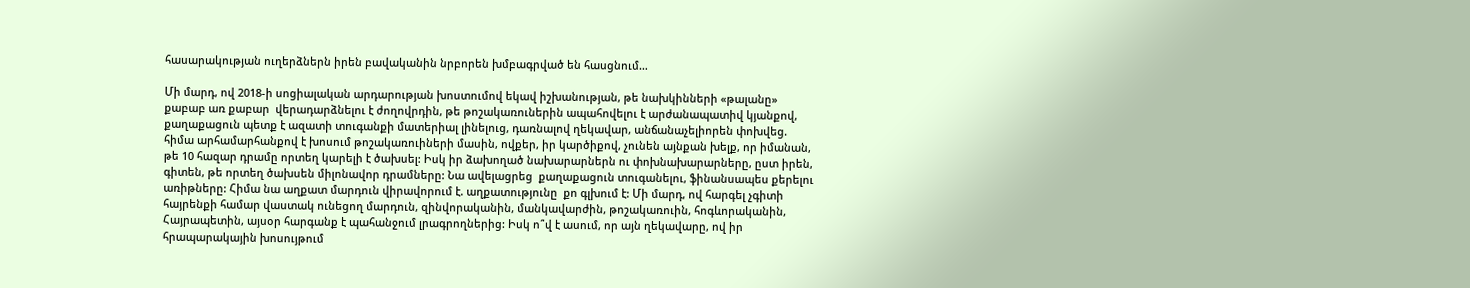հասարակության ուղերձներն իրեն բավականին նրբորեն խմբագրված են հասցնում…

Մի մարդ, ով 2018-ի սոցիալական արդարության խոստումով եկավ իշխանության, թե նախկինների «թալանը» քաբաբ առ քաբար  վերադարձնելու է ժողովրդին, թե թոշակառուներին ապահովելու է արժանապատիվ կյանքով,  քաղաքացուն պետք է ազատի տուգանքի մատերիալ լինելուց, դառնալով ղեկավար, անճանաչելիորեն փոխվեց. հիմա արհամարհանքով է խոսում թոշակառուիների մասին, ովքեր, իր կարծիքով, չունեն այնքան խելք, որ իմանան, թե 10 հազար դրամը որտեղ կարելի է ծախսել: Իսկ իր ձախողած նախարարներն ու փոխնախարարները, ըստ իրեն, գիտեն, թե որտեղ ծախսեն միլոնավոր դրամները: Նա ավելացրեց  քաղաքացուն տուգանելու, ֆինանսապես քերելու առիթները: Հիմա նա աղքատ մարդուն վիրավորում է. աղքատությունը  քո գլխում է: Մի մարդ, ով հարգել չգիտի հայրենքի համար վաստակ ունեցող մարդուն, զինվորականին, մանկավարժին, թոշակառուին, հոգևորականին, Հայրապետին, այսօր հարգանք է պահանջում լրագրողներից: Իսկ ո՞վ է ասում, որ այն ղեկավարը, ով իր հրապարակային խոսույթում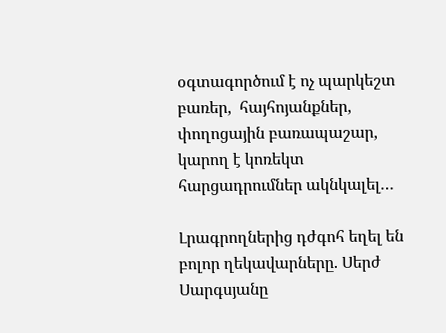օգտագործում է ոչ պարկեշտ բառեր,  հայհոյանքներ, փողոցային բառապաշար, կարող է կոռեկտ հարցադրումներ ակնկալել…

Լրագրողներից դժգոհ եղել են բոլոր ղեկավարները. Սերժ Սարգսյանը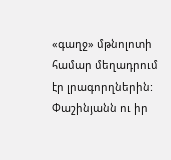«գաղջ» մթնոլոտի համար մեղադրում էր լրագորղներին: Փաշինյանն ու իր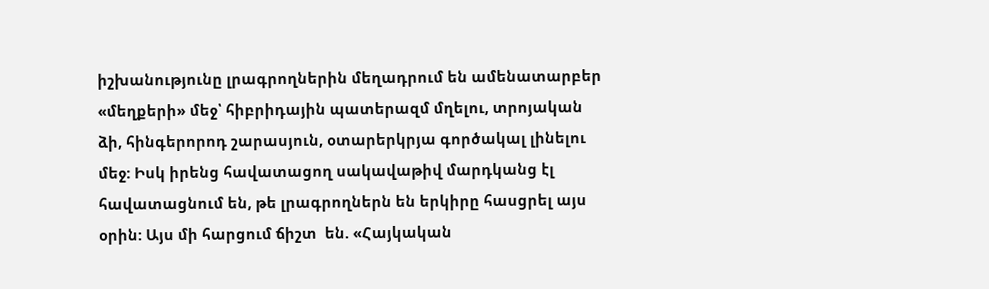իշխանությունը լրագրողներին մեղադրում են ամենատարբեր «մեղքերի» մեջ՝ հիբրիդային պատերազմ մղելու, տրոյական ձի, հինգերորոդ շարասյուն, օտարերկրյա գործակալ լինելու մեջ: Իսկ իրենց հավատացող սակավաթիվ մարդկանց էլ հավատացնում են, թե լրագրողներն են երկիրը հասցրել այս օրին: Այս մի հարցում ճիշտ  են. «Հայկական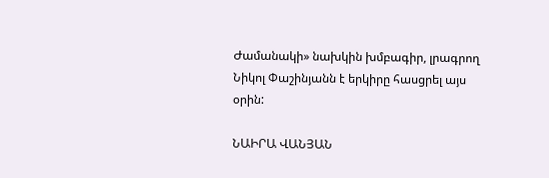Ժամանակի» նախկին խմբագիր, լրագրող Նիկոլ Փաշինյանն է երկիրը հասցրել այս օրին:

ՆԱԻՐԱ ՎԱՆՅԱՆ